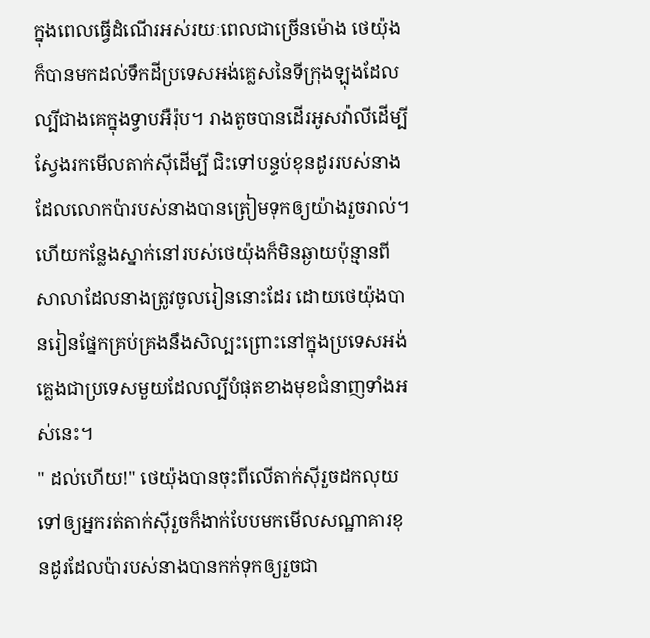ក្នុងពេលធ្វើដំណើរអស់រយៈពេលជាច្រើនម៉ោង ថេយ៉ុងក៏បានមកដល់ទឹកដីប្រទេសអង់គ្លេសនៃទីក្រុងឡុងដែលល្បីជាងគេក្នុងទ្វាបអឺរ៉ុប។ រាងតូចបានដើរអូសវ៉ាលីដើម្បីស្វែងរកមើលតាក់សុីដើម្បី ជិះទៅបន្ទប់ខុនដូររបស់នាងដែលលោកប៉ារបស់នាងបានត្រៀមទុកឲ្យយ៉ាងរួចរាល់។ ហើយកន្លែងស្នាក់នៅរបស់ថេយ៉ុងក៏មិនឆ្ងាយប៉ុន្មានពីសាលាដែលនាងត្រូវចូលរៀននោះដែរ ដោយថេយ៉ុងបានរៀនផ្នែកគ្រប់គ្រងនឹងសិល្បះព្រោះនៅក្នុងប្រទេសអង់គ្លេងជាប្រទេសមួយដែលល្បីបំផុតខាងមុខជំនាញទាំងអស់នេះ។
" ដល់ហើយ!" ថេយ៉ុងបានចុះពីលើតាក់សុីរួចដកលុយទៅឲ្យអ្នករត់តាក់សុីរួចក៏ងាក់បែបមកមើលសណ្ឋាគារខុនដូរដែលប៉ារបស់នាងបានកក់ទុកឲ្យរួចជា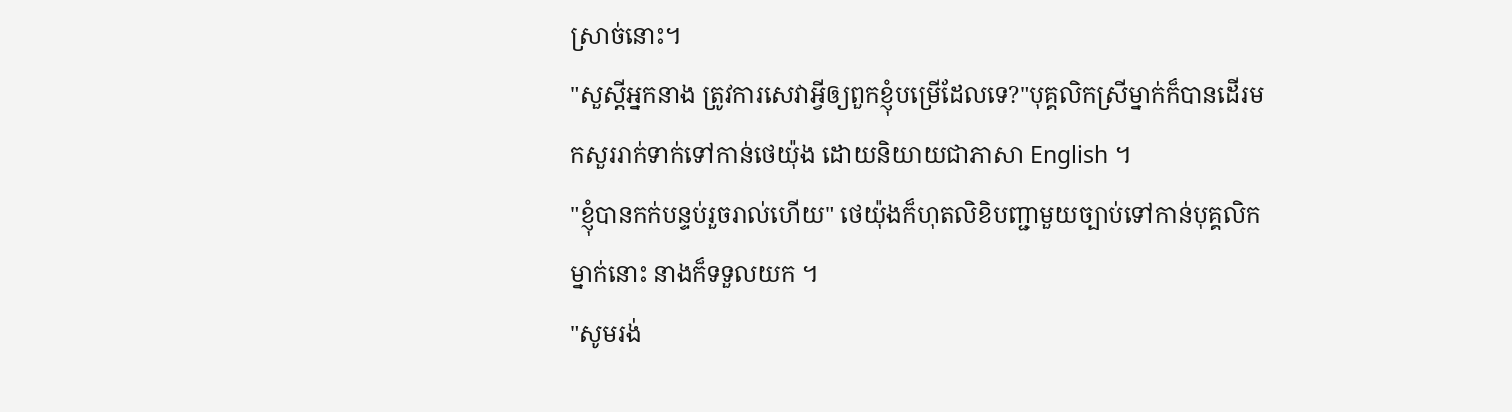ស្រាច់នោះ។
"សួស្តីអ្នកនាង ត្រូវការសេវាអ្វីឲ្យពួកខ្ញុំបម្រើដែលទេ?"បុគ្គលិកស្រីម្នាក់ក៏បានដើរមកសួររាក់ទាក់ទៅកាន់ថេយ៉ុង ដោយនិយាយជាភាសា English ។
"ខ្ញុំបានកក់បន្ទប់រួចរាល់ហើយ" ថេយ៉ុងក៏ហុតលិខិបញ្ជាមួយច្បាប់ទៅកាន់បុគ្គលិកម្នាក់នោះ នាងក៏ទទួលយក ។
"សូមរង់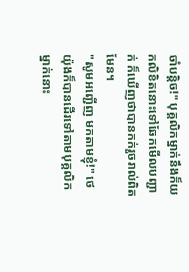ចាំបន្តិច!" បុគ្គលិកម្នាក់នឹងក៏យកលិខិតនោះទៅឆែកមើលបញ្ជាក់ ក៏ឃើញថាបានកក់រួចរាល់ពិតមែន។
"សូមអញ្ជើញ មកតាមខ្ញុំ!" ថេយ៉ុងក៏បានដើរទៅតាមបុគ្គលិកម្នាក់នោះ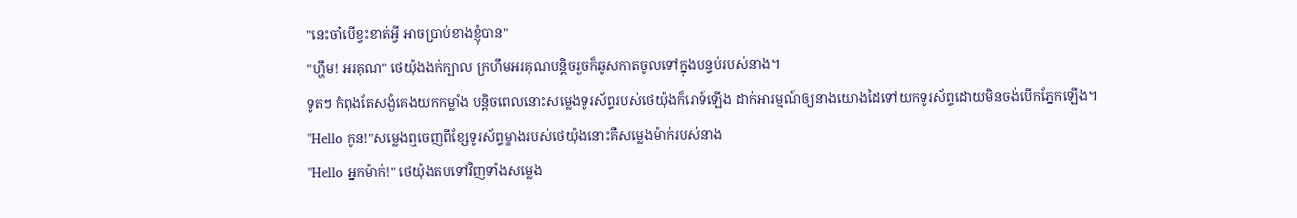"នេះចា៎បើខ្វះខាត់អ្វី អាចប្រាប់ខាងខ្ញុំបាន"
"ហ្ហឹម! អរគុណ" ថេយ៉ុងងក់ក្បាល ក្រហឹមអរគុណបន្តិចរួចក៏ឆូសកាតចូលទៅក្នុងបន្ទប់របស់នាង។
ទូតៗ កំពុងតែសង្ងំគេងយកកម្លាំង បន្តិចពេលនោះសម្លេងទូរស័ព្ទរបស់ថេយ៉ុងក៏រោទ៍ឡើង ដាក់អារម្មណ៍ឲ្យនាងយោងដៃទៅយកទូរស័ព្ទដោយមិនចង់បើកភ្នែកឡើង។
"Hello កូន!"សម្លេងឮចេញពីខ្សែទូរស័ព្ទម្ខាងរបស់ថេយ៉ុងនោះគឺសម្លេងម៉ាក់របស់នាង
"Hello អ្នកម៉ាក់!" ថេយ៉ុងតបទៅវិញទាំងសម្លេង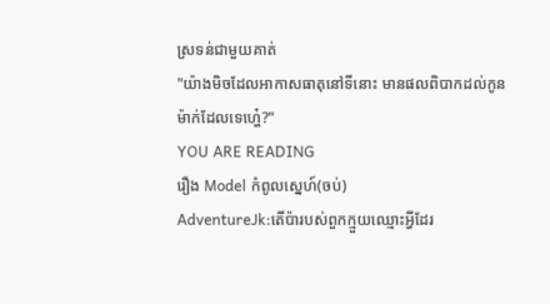ស្រទន់ជាមួយគាត់
"យ៉ាងមិចដែលអាកាសធាតុនៅទីនោះ មានផលពិបាកដល់កូនម៉ាក់ដែលទេហ្ហេ៎?"
YOU ARE READING
រឿង Model កំពូលស្នេហ៍(ចប់)
AdventureJk:តើប៉ារបស់ពួកក្មួយឈ្មោះអ្វីដែរ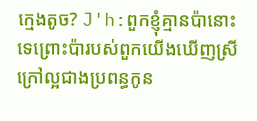ក្មេងតូច? J'h:ពួកខ្ញុំគ្មានប៉ានោះទេព្រោះប៉ារបស់ពួកយើងឃើញស្រីក្រៅល្អជាងប្រពន្ធកូន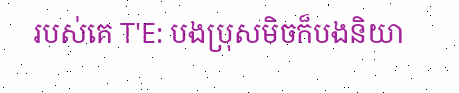របស់គេ T'E: បងប្រុសមិចក៏បងនិយា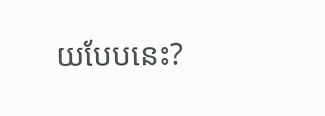យបែបនេះ?